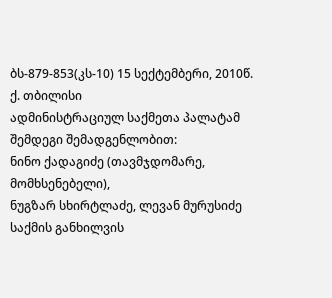ბს-879-853(კს-10) 15 სექტემბერი, 2010წ.
ქ. თბილისი
ადმინისტრაციულ საქმეთა პალატამ
შემდეგი შემადგენლობით:
ნინო ქადაგიძე (თავმჯდომარე, მომხსენებელი),
ნუგზარ სხირტლაძე, ლევან მურუსიძე
საქმის განხილვის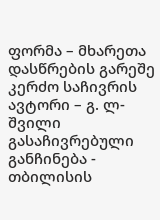ფორმა – მხარეთა დასწრების გარეშე
კერძო საჩივრის ავტორი – გ. ლ-შვილი
გასაჩივრებული განჩინება - თბილისის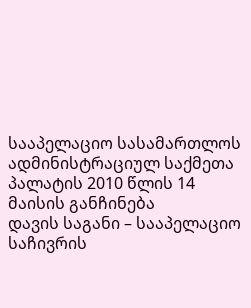სააპელაციო სასამართლოს ადმინისტრაციულ საქმეთა პალატის 2010 წლის 14 მაისის განჩინება
დავის საგანი – სააპელაციო საჩივრის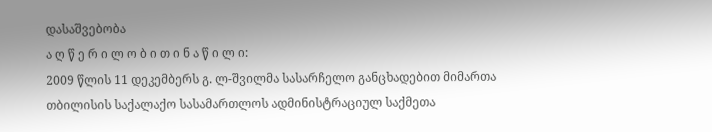დასაშვებობა
ა ღ წ ე რ ი ლ ო ბ ი თ ი ნ ა წ ი ლ ი:
2009 წლის 11 დეკემბერს გ. ლ-შვილმა სასარჩელო განცხადებით მიმართა თბილისის საქალაქო სასამართლოს ადმინისტრაციულ საქმეთა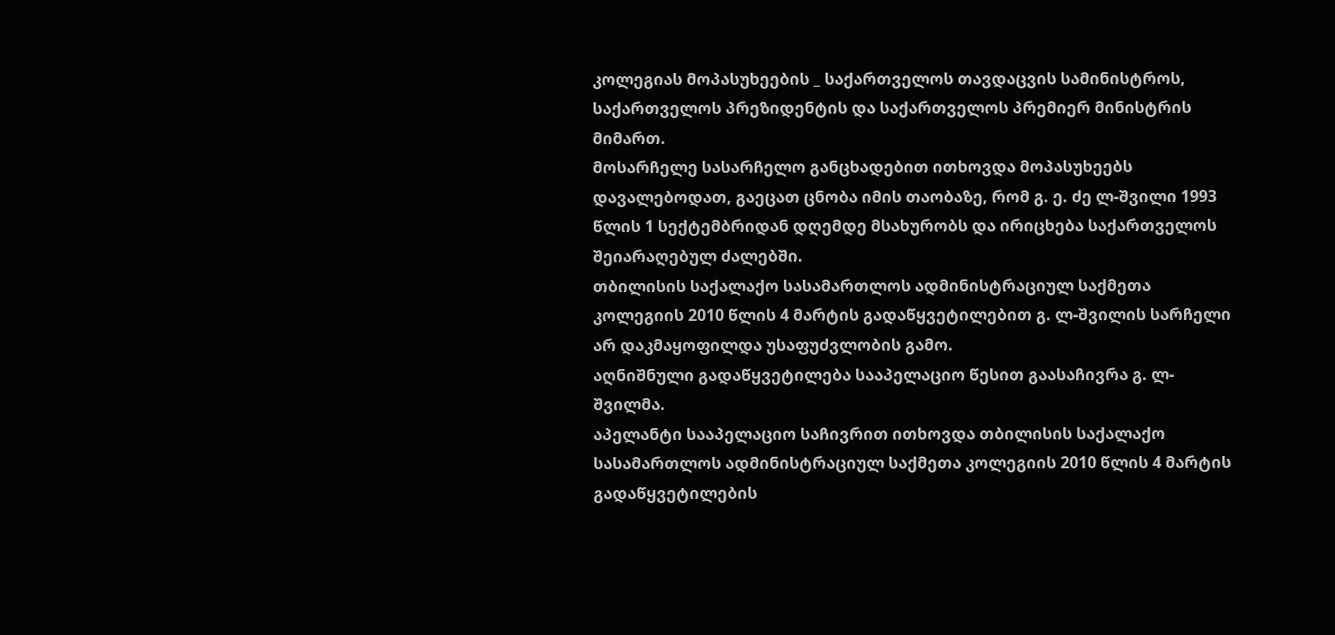კოლეგიას მოპასუხეების _ საქართველოს თავდაცვის სამინისტროს, საქართველოს პრეზიდენტის და საქართველოს პრემიერ მინისტრის მიმართ.
მოსარჩელე სასარჩელო განცხადებით ითხოვდა მოპასუხეებს დავალებოდათ, გაეცათ ცნობა იმის თაობაზე, რომ გ. ე. ძე ლ-შვილი 1993 წლის 1 სექტემბრიდან დღემდე მსახურობს და ირიცხება საქართველოს შეიარაღებულ ძალებში.
თბილისის საქალაქო სასამართლოს ადმინისტრაციულ საქმეთა კოლეგიის 2010 წლის 4 მარტის გადაწყვეტილებით გ. ლ-შვილის სარჩელი არ დაკმაყოფილდა უსაფუძვლობის გამო.
აღნიშნული გადაწყვეტილება სააპელაციო წესით გაასაჩივრა გ. ლ-შვილმა.
აპელანტი სააპელაციო საჩივრით ითხოვდა თბილისის საქალაქო სასამართლოს ადმინისტრაციულ საქმეთა კოლეგიის 2010 წლის 4 მარტის გადაწყვეტილების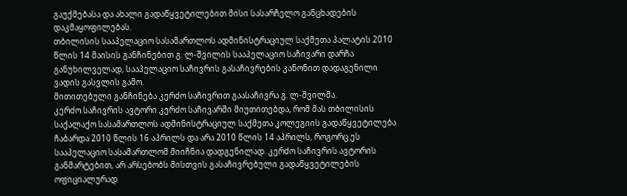გაუქმებასა და ახალი გადაწყვეტილებით მისი სასარჩელო განცხადების დაკმაყოფილებას.
თბილისის სააპელაციო სასამართლოს ადმინისტრაციულ საქმეთა პალატის 2010 წლის 14 მაისის განჩინებით გ. ლ-შვილის სააპელაციო საჩივარი დარჩა განუხილველად, სააპელაციო საჩივრის გასაჩივრების კანონით დადაგენილი ვადის გასვლის გამო.
მითითებული განჩინება კერძო საჩივრით გაასაჩივრა გ. ლ-შვილმა.
კერძო საჩივრის ავტორი კერძო საჩივარში მიუთითებდა, რომ მას თბილისის საქალაქო სასამართლოს ადმინისტრაციულ საქმეთა კოლეგიის გადაწყვეტილება ჩაბარდა 2010 წლის 16 აპრილს და არა 2010 წლის 14 აპრილს, როგორც ეს სააპელაციო სასამართლომ მიიჩნია დადგენილად. კერძო საჩივრის ავტორის განმარტებით, არ არსებობს მისთვის გასაჩივრებული გადაწყვეტილების ოფიციალურად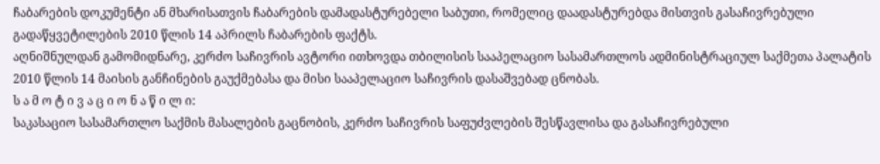ჩაბარების დოკუმენტი ან მხარისათვის ჩაბარების დამადასტურებელი საბუთი, რომელიც დაადასტურებდა მისთვის გასაჩივრებული გადაწყვეტილების 2010 წლის 14 აპრილს ჩაბარების ფაქტს.
აღნიშნულდან გამომიდნარე, კერძო საჩივრის ავტორი ითხოვდა თბილისის სააპელაციო სასამართლოს ადმინისტრაციულ საქმეთა პალატის 2010 წლის 14 მაისის განჩინების გაუქმებასა და მისი სააპელაციო საჩივრის დასაშვებად ცნობას.
ს ა მ ო ტ ი ვ ა ც ი ო ნ ა წ ი ლ ი:
საკასაციო სასამართლო საქმის მასალების გაცნობის, კერძო საჩივრის საფუძვლების შესწავლისა და გასაჩივრებული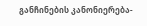განჩინების კანონიერება-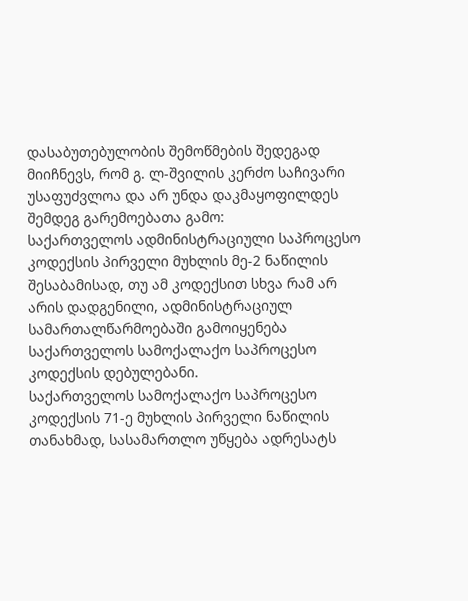დასაბუთებულობის შემოწმების შედეგად მიიჩნევს, რომ გ. ლ-შვილის კერძო საჩივარი უსაფუძვლოა და არ უნდა დაკმაყოფილდეს შემდეგ გარემოებათა გამო:
საქართველოს ადმინისტრაციული საპროცესო კოდექსის პირველი მუხლის მე-2 ნაწილის შესაბამისად, თუ ამ კოდექსით სხვა რამ არ არის დადგენილი, ადმინისტრაციულ სამართალწარმოებაში გამოიყენება საქართველოს სამოქალაქო საპროცესო კოდექსის დებულებანი.
საქართველოს სამოქალაქო საპროცესო კოდექსის 71-ე მუხლის პირველი ნაწილის თანახმად, სასამართლო უწყება ადრესატს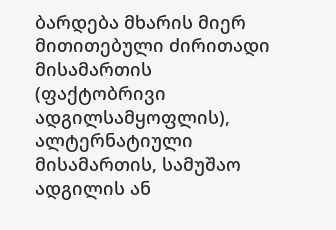ბარდება მხარის მიერ მითითებული ძირითადი მისამართის (ფაქტობრივი ადგილსამყოფლის), ალტერნატიული მისამართის, სამუშაო ადგილის ან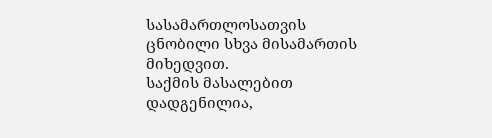სასამართლოსათვის ცნობილი სხვა მისამართის მიხედვით.
საქმის მასალებით დადგენილია,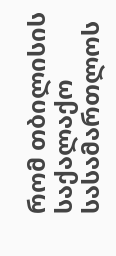რომ თბილისის საქალაქო სასამართლოს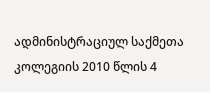ადმინისტრაციულ საქმეთა კოლეგიის 2010 წლის 4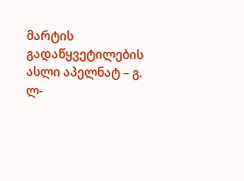მარტის გადაწყვეტილების ასლი აპელნატ – გ. ლ-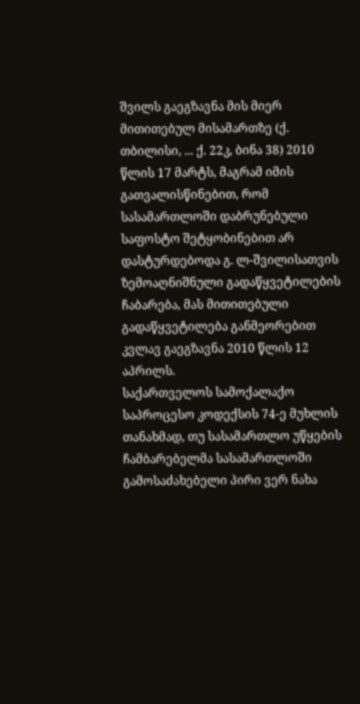შვილს გაეგზავნა მის მიერ მითითებულ მისამართზე (ქ. თბილისი, ... ქ. 22კ, ბინა 38) 2010 წლის 17 მარტს, მაგრამ იმის გათვალისწინებით, რომ სასამართლოში დაბრუნებული საფოსტო შეტყობინებით არ დასტურდებოდა გ. ლ-შვილისათვის ზემოაღნიშნული გადაწყვეტილების ჩაბარება, მას მითითებული გადაწყვეტილება განმეორებით კვლავ გაეგზავნა 2010 წლის 12 აპრილს.
საქართველოს სამოქალაქო საპროცესო კოდექსის 74-ე მუხლის თანახმად, თუ სასამართლო უწყების ჩამბარებელმა სასამართლოში გამოსაძახებელი პირი ვერ ნახა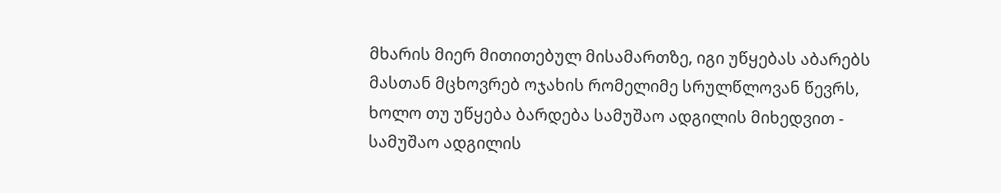მხარის მიერ მითითებულ მისამართზე, იგი უწყებას აბარებს მასთან მცხოვრებ ოჯახის რომელიმე სრულწლოვან წევრს, ხოლო თუ უწყება ბარდება სამუშაო ადგილის მიხედვით - სამუშაო ადგილის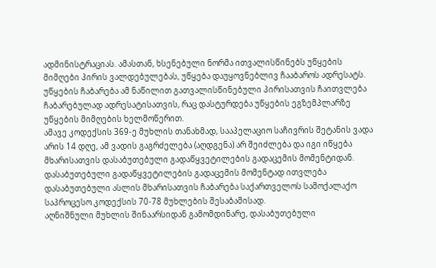ადმინისტრაციას. ამასთან, ხსენებული ნორმა ითვალისწინებს უწყების მიმღები პირის ვალდებულებას, უწყება დაუყოვნებლივ ჩააბაროს ადრესატს. უწყების ჩაბარება ამ ნაწილით გათვალისწინებული პირისათვის ჩაითვლება ჩაბარებულად ადრესატისათვის, რაც დასტურდება უწყების ეგზემპლარზე უწყების მიმღების ხელმოწერით.
ამავე კოდექსის 369-ე მუხლის თანახმად, სააპელაციო საჩივრის შეტანის ვადა არის 14 დღე, ამ ვადის გაგრძელება (აღდგენა) არ შეიძლება და იგი იწყება მხარისათვის დასაბუთებული გადაწყვეტილების გადაცემის მომენტიდან. დასაბუთებული გადაწყვეტილების გადაცემის მომენტად ითვლება დასაბუთებული ასლის მხარისათვის ჩაბარება საქართველოს სამოქალაქო საპროცესო კოდექსის 70-78 მუხლების შესაბამისად.
აღნიშნული მუხლის შინაარსიდან გამომდინარე, დასაბუთებული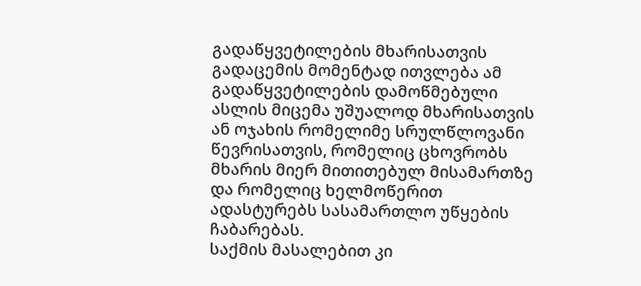გადაწყვეტილების მხარისათვის გადაცემის მომენტად ითვლება ამ გადაწყვეტილების დამოწმებული ასლის მიცემა უშუალოდ მხარისათვის ან ოჯახის რომელიმე სრულწლოვანი წევრისათვის, რომელიც ცხოვრობს მხარის მიერ მითითებულ მისამართზე და რომელიც ხელმოწერით ადასტურებს სასამართლო უწყების ჩაბარებას.
საქმის მასალებით კი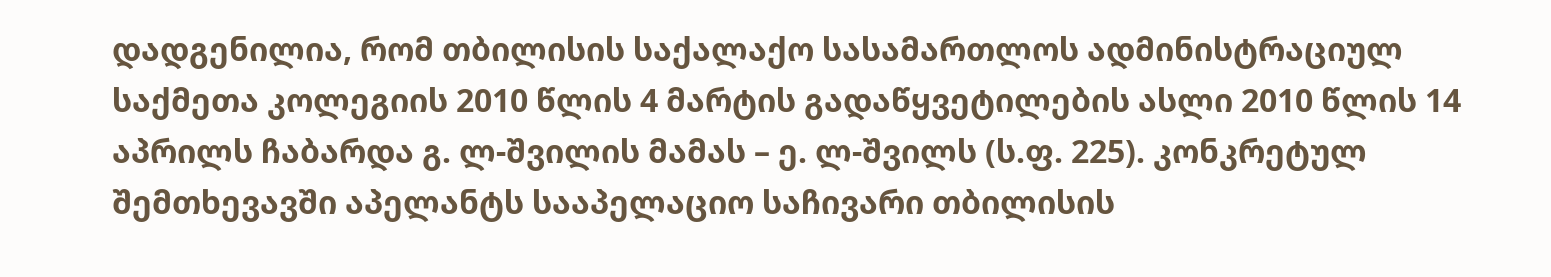დადგენილია, რომ თბილისის საქალაქო სასამართლოს ადმინისტრაციულ საქმეთა კოლეგიის 2010 წლის 4 მარტის გადაწყვეტილების ასლი 2010 წლის 14 აპრილს ჩაბარდა გ. ლ-შვილის მამას – ე. ლ-შვილს (ს.ფ. 225). კონკრეტულ შემთხევავში აპელანტს სააპელაციო საჩივარი თბილისის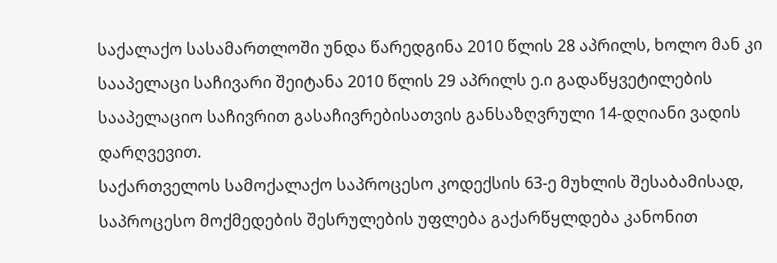საქალაქო სასამართლოში უნდა წარედგინა 2010 წლის 28 აპრილს, ხოლო მან კი სააპელაცი საჩივარი შეიტანა 2010 წლის 29 აპრილს ე.ი გადაწყვეტილების სააპელაციო საჩივრით გასაჩივრებისათვის განსაზღვრული 14-დღიანი ვადის დარღვევით.
საქართველოს სამოქალაქო საპროცესო კოდექსის 63-ე მუხლის შესაბამისად, საპროცესო მოქმედების შესრულების უფლება გაქარწყლდება კანონით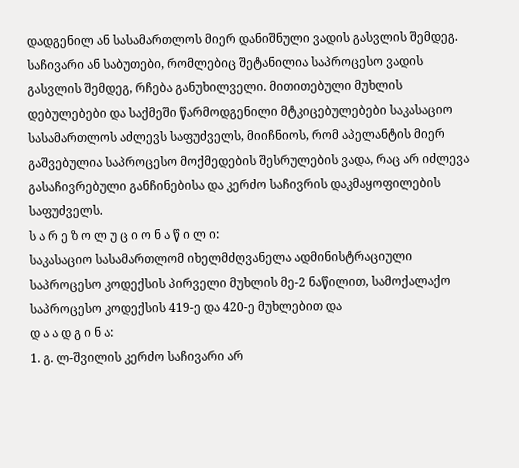დადგენილ ან სასამართლოს მიერ დანიშნული ვადის გასვლის შემდეგ. საჩივარი ან საბუთები, რომლებიც შეტანილია საპროცესო ვადის გასვლის შემდეგ, რჩება განუხილველი. მითითებული მუხლის დებულებები და საქმეში წარმოდგენილი მტკიცებულებები საკასაციო სასამართლოს აძლევს საფუძველს, მიიჩნიოს, რომ აპელანტის მიერ გაშვებულია საპროცესო მოქმედების შესრულების ვადა, რაც არ იძლევა გასაჩივრებული განჩინებისა და კერძო საჩივრის დაკმაყოფილების საფუძველს.
ს ა რ ე ზ ო ლ უ ც ი ო ნ ა წ ი ლ ი:
საკასაციო სასამართლომ იხელმძღვანელა ადმინისტრაციული საპროცესო კოდექსის პირველი მუხლის მე-2 ნაწილით, სამოქალაქო საპროცესო კოდექსის 419-ე და 420-ე მუხლებით და
დ ა ა დ გ ი ნ ა:
1. გ. ლ-შვილის კერძო საჩივარი არ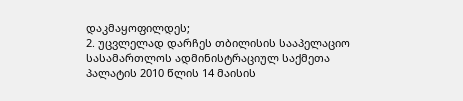დაკმაყოფილდეს;
2. უცვლელად დარჩეს თბილისის სააპელაციო სასამართლოს ადმინისტრაციულ საქმეთა პალატის 2010 წლის 14 მაისის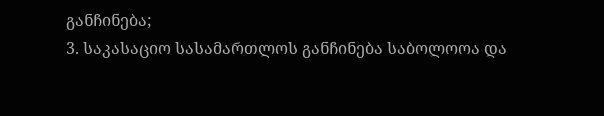განჩინება;
3. საკასაციო სასამართლოს განჩინება საბოლოოა და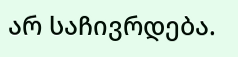არ საჩივრდება.